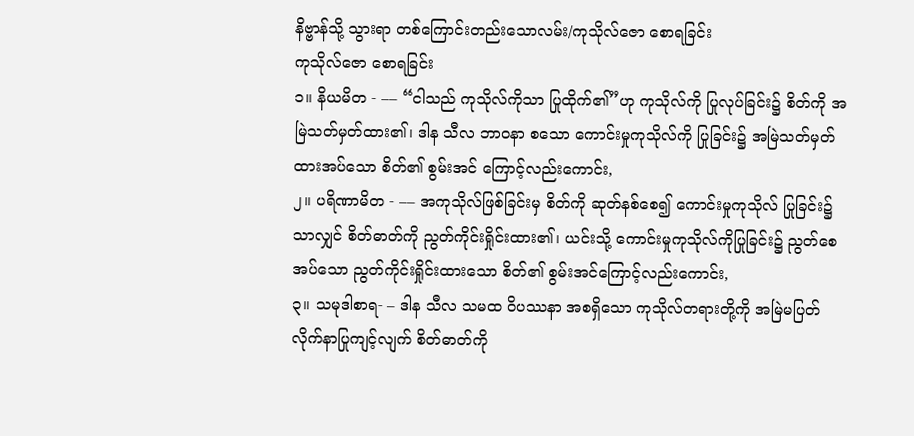နိဗ္ဗာန်သို့ သွားရာ တစ်ကြောင်းတည်းသောလမ်း/ကုသိုလ်ဇော စောရခြင်း
ကုသိုလ်ဇော စောရခြင်း
၁။ နိယမိတ - –– “ငါသည် ကုသိုလ်ကိုသာ ပြုထိုက်၏”ဟု ကုသိုလ်ကို ပြုလုပ်ခြင်း၌ စိတ်ကို အမြဲသတ်မှတ်ထား၏၊ ဒါန သီလ ဘာဝနာ စသော ကောင်းမှုကုသိုလ်ကို ပြုခြင်း၌ အမြဲသတ်မှတ်ထားအပ်သော စိတ်၏ စွမ်းအင် ကြောင့်လည်းကောင်း,
၂။ ပရိဏာမိတ - –– အကုသိုလ်ဖြစ်ခြင်းမှ စိတ်ကို ဆုတ်နစ်စေ၍ ကောင်းမှုကုသိုလ် ပြုခြင်း၌သာလျှင် စိတ်ဓာတ်ကို ညွတ်ကိုင်းရှိုင်းထား၏၊ ယင်းသို့ ကောင်းမှုကုသိုလ်ကိုပြုခြင်း၌ ညွတ်စေအပ်သော ညွတ်ကိုင်းရှိုင်းထားသော စိတ်၏ စွမ်းအင်ကြောင့်လည်းကောင်း,
၃။ သမုဒါစာရ- – ဒါန သီလ သမထ ဝိပဿနာ အစရှိသော ကုသိုလ်တရားတို့ကို အမြဲမပြတ် လိုက်နာပြုကျင့်လျက် စိတ်ဓာတ်ကို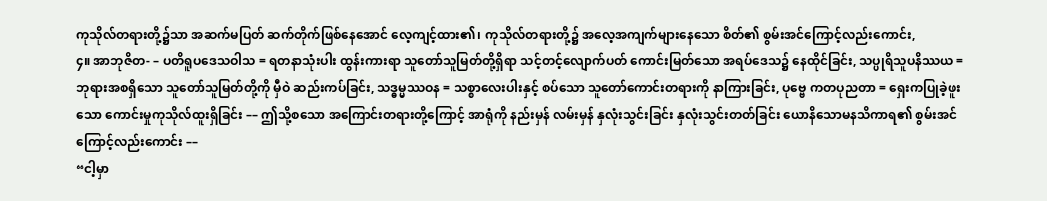ကုသိုလ်တရားတို့၌သာ အဆက်မပြတ် ဆက်တိုက်ဖြစ်နေအောင် လေ့ကျင့်ထား၏၊ ကုသိုလ်တရားတို့၌ အလေ့အကျက်များနေသော စိတ်၏ စွမ်းအင်ကြောင့်လည်းကောင်း,
၄။ အာဘုဇိတ- – ပတိရူပဒေသဝါသ = ရတနာသုံးပါး ထွန်းကားရာ သူတော်သူမြတ်တို့ရှိရာ သင့်တင့်လျောက်ပတ် ကောင်းမြတ်သော အရပ်ဒေသ၌ နေထိုင်ခြင်း, သပ္ပုရိသူပနိဿယ = ဘုရားအစရှိသော သူတော်သူမြတ်တို့ကို မှီဝဲ ဆည်းကပ်ခြင်း, သဒ္ဓမ္မဿဝန = သစ္စာလေးပါးနှင့် စပ်သော သူတော်ကောင်းတရားကို နာကြားခြင်း, ပုဗ္ဗေ ကတပုညတာ = ရှေးကပြုခဲ့ဖူးသော ကောင်းမှုကုသိုလ်ထူးရှိခြင်း –– ဤသို့စသော အကြောင်းတရားတို့ကြောင့် အာရုံကို နည်းမှန် လမ်းမှန် နှလုံးသွင်းခြင်း နှလုံးသွင်းတတ်ခြင်း ယောနိသောမနသိကာရ၏ စွမ်းအင်ကြောင့်လည်းကောင်း ––
“ငါ့မှာ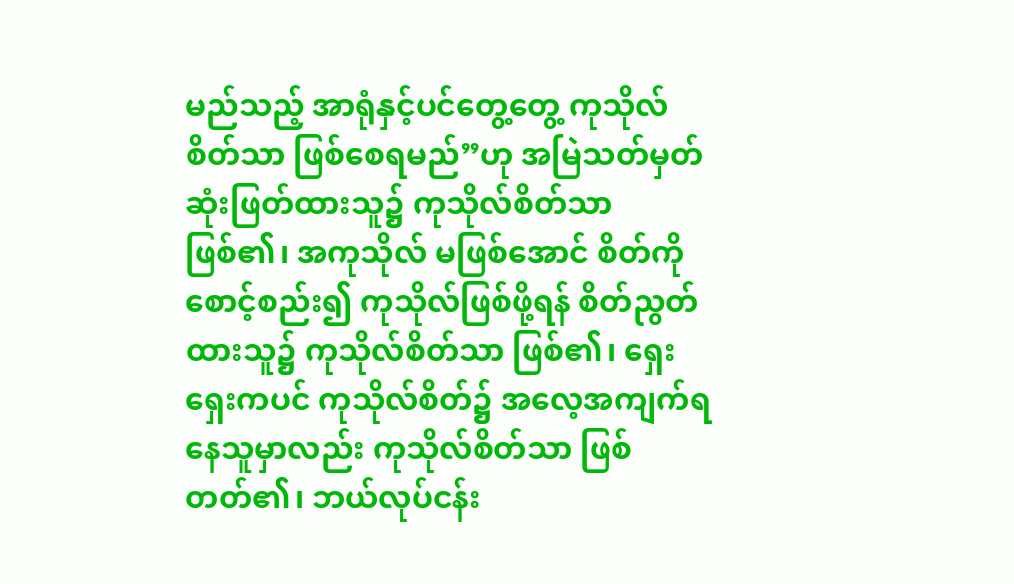မည်သည့် အာရုံနှင့်ပင်တွေ့တွေ့ ကုသိုလ်စိတ်သာ ဖြစ်စေရမည်”ဟု အမြဲသတ်မှတ် ဆုံးဖြတ်ထားသူ၌ ကုသိုလ်စိတ်သာ ဖြစ်၏၊ အကုသိုလ် မဖြစ်အောင် စိတ်ကိုစောင့်စည်း၍ ကုသိုလ်ဖြစ်ဖို့ရန် စိတ်ညွတ်ထားသူ၌ ကုသိုလ်စိတ်သာ ဖြစ်၏၊ ရှေးရှေးကပင် ကုသိုလ်စိတ်၌ အလေ့အကျက်ရနေသူမှာလည်း ကုသိုလ်စိတ်သာ ဖြစ်တတ်၏၊ ဘယ်လုပ်ငန်း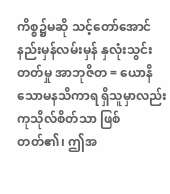ကိစ္စ၌မဆို သင့်တော်အောင် နည်းမှန်လမ်းမှန် နှလုံးသွင်းတတ်မှု အာဘုဇိတ = ယောနိသောမနသိကာရ ရှိသူမှာလည်း ကုသိုလ်စိတ်သာ ဖြစ်တတ်၏၊ ဤအ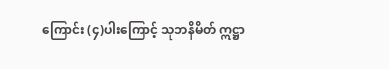ကြောင်း (၄)ပါးကြောင့် သုဘနိမိတ် ဣဋ္ဌာ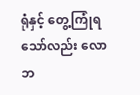ရုံနှင့် တွေ့ကြုံရသော်လည်း လောဘ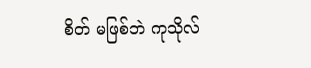စိတ် မဖြစ်ဘဲ ကုသိုလ်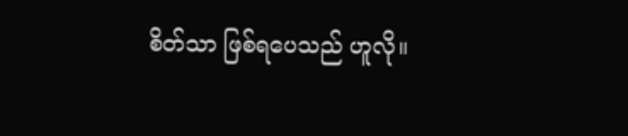စိတ်သာ ဖြစ်ရပေသည် ဟူလို။